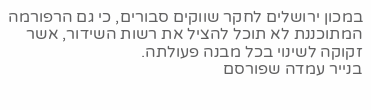במכון ירושלים לחקר שווקים סבורים, כי גם הרפורמה המתוכננת לא תוכל להציל את רשות השידור, אשר זקוקה לשינוי בכל מבנה פעולתה.
בנייר עמדה שפורסם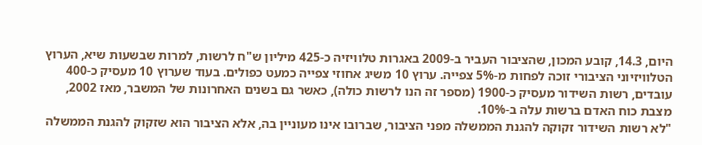היום, 14.3, קובע המכון, שהציבור העביר ב-2009 באגרות טלוויזיה כ-425 מיליון ש"ח לרשות, למרות שבשעות שיא, הערוץ הטלוויזיוני הציבורי זוכה לפחות מ-5% צפייה. ערוץ 10 משיג אחוזי צפייה כמעט כפולים. בעוד שערוץ 10 מעסיק כ-400 עובדים, רשות השידור מעסיק כ-1900 (מספר זה הנו לרשות כולה), כאשר גם בשנים האחרונות של המשבר, מאז 2002, מצבת כוח האדם ברשות עלה ב-10%.
"לא רשות השידור זקוקה להגנת הממשלה מפני הציבור, שברובו אינו מעוניין בה, אלא הציבור הוא שזקוק להגנת הממשלה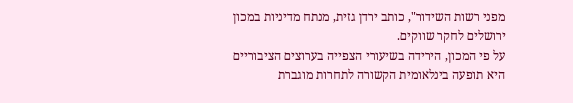מפני רשות השידור", כותב ירדן גזית, מנתח מדיניות במכון ירושלים לחקר שווקים.
על פי המכון, הירידה בשיעורי הצפייה בערוצים הציבוריים היא תופעה בינלאומית הקשורה לתחרות מוגברת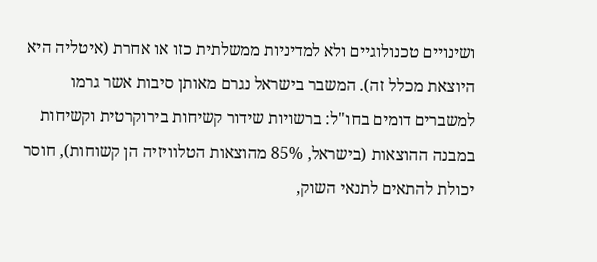ושינויים טכנולוגיים ולא למדיניות ממשלתית כזו או אחרת (איטליה היא היוצאת מכלל זה). המשבר בישראל נגרם מאותן סיבות אשר גרמו למשברים דומים בחו"ל: ברשויות שידור קשיחות בירוקרטית וקשיחות במבנה ההוצאות (בישראל, 85% מהוצאות הטלוויזיה הן קשוחות), חוסר יכולת להתאים לתנאי השוק,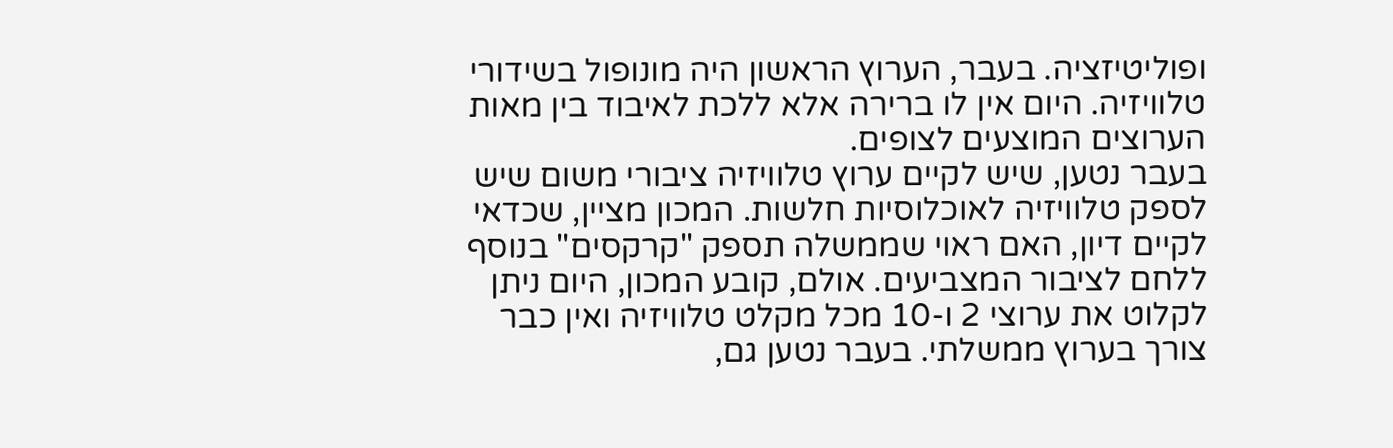ופוליטיזציה. בעבר, הערוץ הראשון היה מונופול בשידורי טלוויזיה. היום אין לו ברירה אלא ללכת לאיבוד בין מאות הערוצים המוצעים לצופים.
בעבר נטען, שיש לקיים ערוץ טלוויזיה ציבורי משום שיש לספק טלוויזיה לאוכלוסיות חלשות. המכון מציין, שכדאי לקיים דיון, האם ראוי שממשלה תספק "קרקסים" בנוסף ללחם לציבור המצביעים. אולם, קובע המכון, היום ניתן לקלוט את ערוצי 2 ו-10 מכל מקלט טלוויזיה ואין כבר צורך בערוץ ממשלתי. בעבר נטען גם,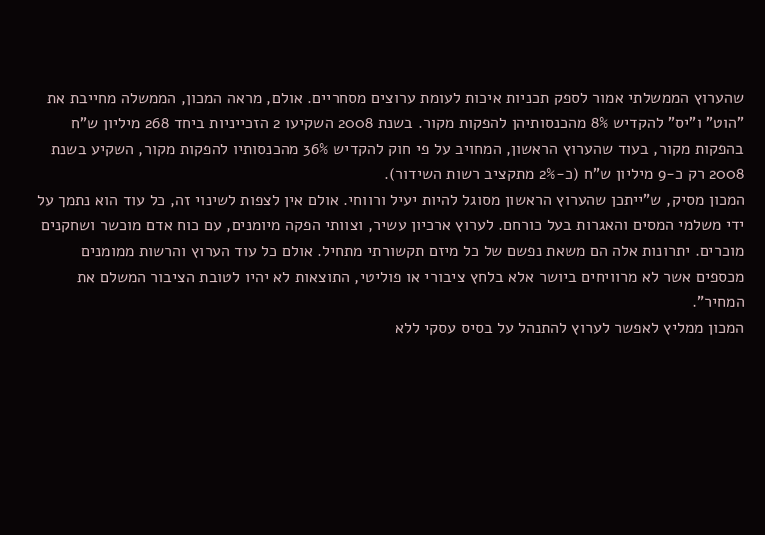שהערוץ הממשלתי אמור לספק תכניות איכות לעומת ערוצים מסחריים. אולם, מראה המכון, הממשלה מחייבת את "הוט" ו"יס" להקדיש 8% מהכנסותיהן להפקות מקור. בשנת 2008 השקיעו 2 הזכייניות ביחד 268 מיליון ש"ח בהפקות מקור, בעוד שהערוץ הראשון, המחויב על פי חוק להקדיש 36% מהכנסותיו להפקות מקור, השקיע בשנת 2008 רק כ-9 מיליון ש"ח (כ-2% מתקציב רשות השידור).
המכון מסיק, ש"ייתכן שהערוץ הראשון מסוגל להיות יעיל ורווחי. אולם אין לצפות לשינוי זה, כל עוד הוא נתמך על ידי משלמי המסים והאגרות בעל כורחם. לערוץ ארכיון עשיר, וצוותי הפקה מיומנים, עם כוח אדם מוכשר ושחקנים מוכרים. יתרונות אלה הם משאת נפשם של כל מיזם תקשורתי מתחיל. אולם כל עוד הערוץ והרשות ממומנים מכספים אשר לא מרוויחים ביושר אלא בלחץ ציבורי או פוליטי, התוצאות לא יהיו לטובת הציבור המשלם את המחיר".
המכון ממליץ לאפשר לערוץ להתנהל על בסיס עסקי ללא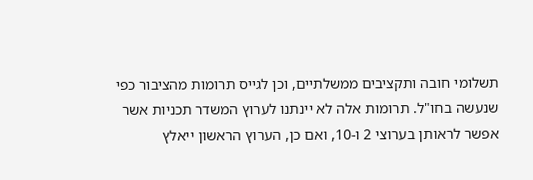תשלומי חובה ותקציבים ממשלתיים, וכן לגייס תרומות מהציבור כפי שנעשה בחו"ל. תרומות אלה לא יינתנו לערוץ המשדר תכניות אשר אפשר לראותן בערוצי 2 ו-10, ואם כן, הערוץ הראשון ייאלץ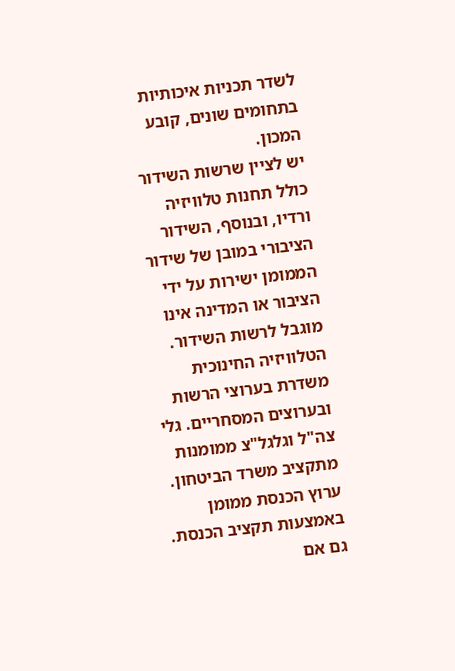לשדר תכניות איכותיות בתחומים שונים, קובע המכון.
יש לציין שרשות השידור כולל תחנות טלוויזיה ורדיו, ובנוסף, השידור הציבורי במובן של שידור הממומן ישירות על ידי הציבור או המדינה אינו מוגבל לרשות השידור. הטלוויזיה החינוכית משדרת בערוצי הרשות ובערוצים המסחריים. גלי צה"ל וגלגל"צ ממומנות מתקציב משרד הביטחון. ערוץ הכנסת ממומן באמצעות תקציב הכנסת. גם אם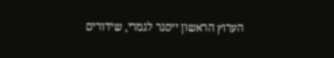הערוץ הראשון ייסגר לגמרי, שידורים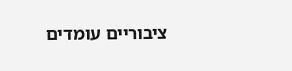ציבוריים עומדים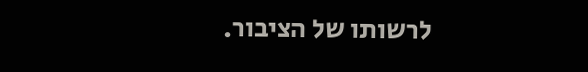לרשותו של הציבור.